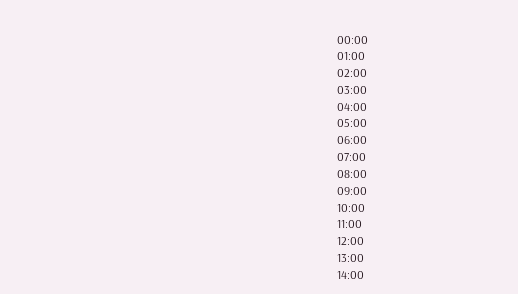00:00
01:00
02:00
03:00
04:00
05:00
06:00
07:00
08:00
09:00
10:00
11:00
12:00
13:00
14:00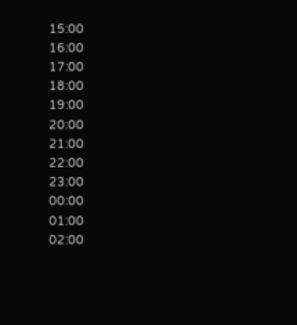15:00
16:00
17:00
18:00
19:00
20:00
21:00
22:00
23:00
00:00
01:00
02:00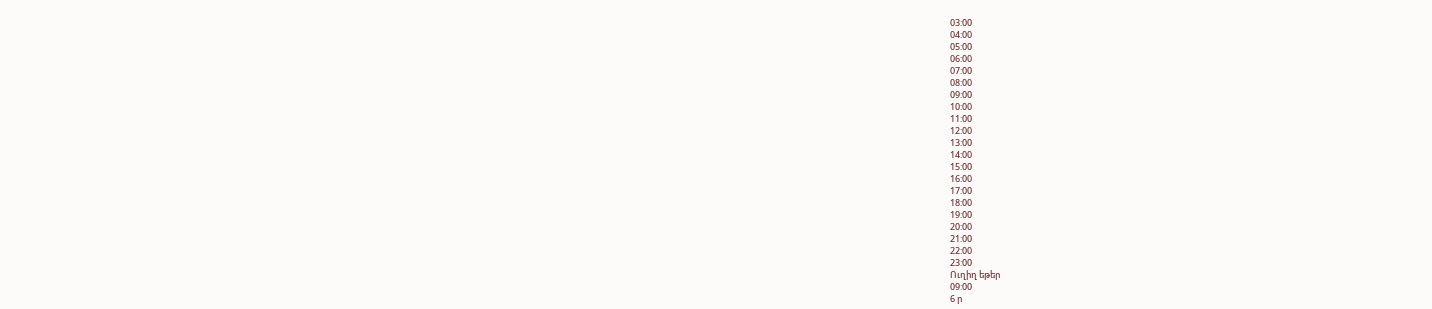03:00
04:00
05:00
06:00
07:00
08:00
09:00
10:00
11:00
12:00
13:00
14:00
15:00
16:00
17:00
18:00
19:00
20:00
21:00
22:00
23:00
Ուղիղ եթեր
09:00
6 ր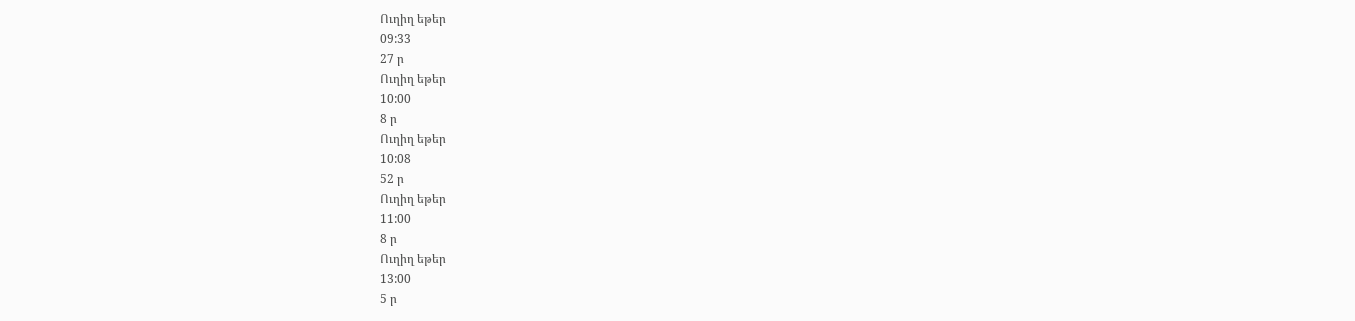Ուղիղ եթեր
09:33
27 ր
Ուղիղ եթեր
10:00
8 ր
Ուղիղ եթեր
10:08
52 ր
Ուղիղ եթեր
11:00
8 ր
Ուղիղ եթեր
13:00
5 ր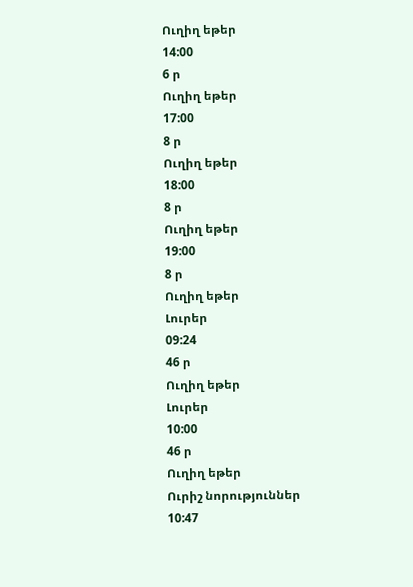Ուղիղ եթեր
14:00
6 ր
Ուղիղ եթեր
17:00
8 ր
Ուղիղ եթեր
18:00
8 ր
Ուղիղ եթեր
19:00
8 ր
Ուղիղ եթեր
Լուրեր
09:24
46 ր
Ուղիղ եթեր
Լուրեր
10:00
46 ր
Ուղիղ եթեր
Ուրիշ նորություններ
10:47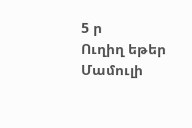5 ր
Ուղիղ եթեր
Մամուլի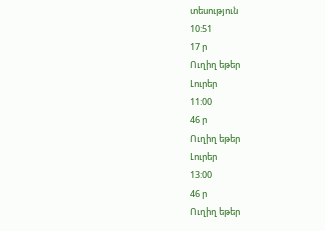տեսություն
10:51
17 ր
Ուղիղ եթեր
Լուրեր
11:00
46 ր
Ուղիղ եթեր
Լուրեր
13:00
46 ր
Ուղիղ եթեր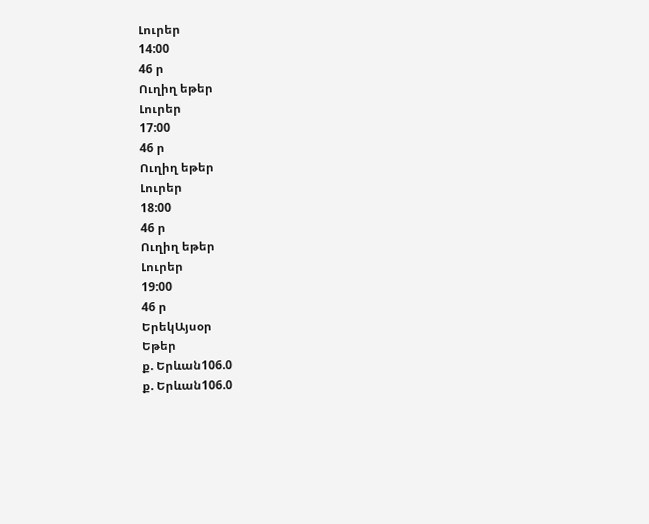Լուրեր
14:00
46 ր
Ուղիղ եթեր
Լուրեր
17:00
46 ր
Ուղիղ եթեր
Լուրեր
18:00
46 ր
Ուղիղ եթեր
Լուրեր
19:00
46 ր
ԵրեկԱյսօր
Եթեր
ք. Երևան106.0
ք. Երևան106.0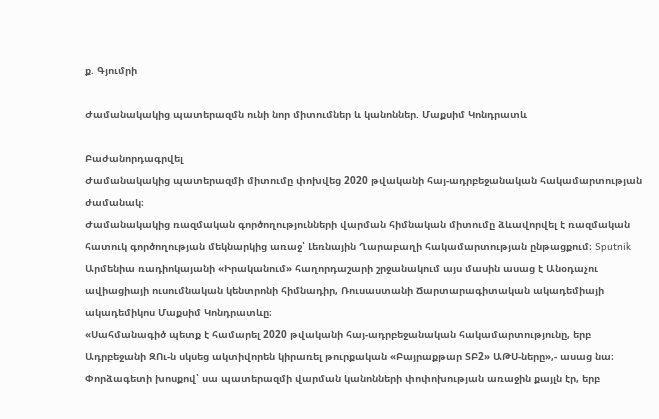ք. Գյումրի

Ժամանակակից պատերազմն ունի նոր միտումներ և կանոններ. Մաքսիմ Կոնդրատև

Բաժանորդագրվել
Ժամանակակից պատերազմի միտումը փոխվեց 2020 թվականի հայ-ադրբեջանական հակամարտության ժամանակ։
Ժամանակակից ռազմական գործողությունների վարման հիմնական միտումը ձևավորվել է ռազմական հատուկ գործողության մեկնարկից առաջ՝ Լեռնային Ղարաբաղի հակամարտության ընթացքում։ Sputnik Արմենիա ռադիոկայանի «Իրականում» հաղորդաշարի շրջանակում այս մասին ասաց է Անօդաչու ավիացիայի ուսումնական կենտրոնի հիմնադիր, Ռուսաստանի Ճարտարագիտական ակադեմիայի ակադեմիկոս Մաքսիմ Կոնդրատևը։
«Սահմանագիծ պետք է համարել 2020 թվականի հայ-ադրբեջանական հակամարտությունը, երբ Ադրբեջանի ԶՈւ-ն սկսեց ակտիվորեն կիրառել թուրքական «Բայրաքթար ՏԲ2» ԱԹՍ-ները»,- ասաց նա։
Փորձագետի խոսքով՝ սա պատերազմի վարման կանոնների փոփոխության առաջին քայլն էր, երբ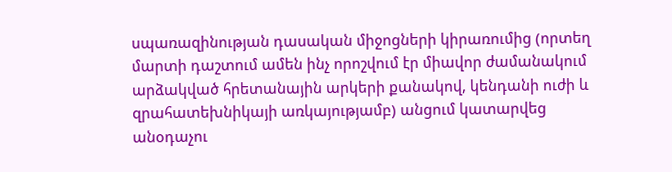սպառազինության դասական միջոցների կիրառումից (որտեղ մարտի դաշտում ամեն ինչ որոշվում էր միավոր ժամանակում արձակված հրետանային արկերի քանակով, կենդանի ուժի և զրահատեխնիկայի առկայությամբ) անցում կատարվեց անօդաչու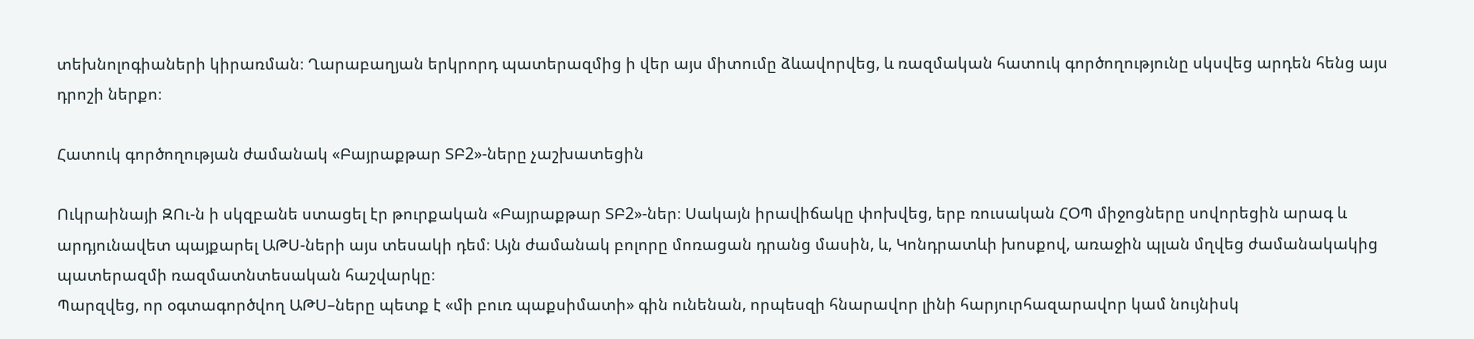տեխնոլոգիաների կիրառման։ Ղարաբաղյան երկրորդ պատերազմից ի վեր այս միտումը ձևավորվեց, և ռազմական հատուկ գործողությունը սկսվեց արդեն հենց այս դրոշի ներքո։

Հատուկ գործողության ժամանակ «Բայրաքթար ՏԲ2»-ները չաշխատեցին

Ուկրաինայի ԶՈւ-ն ի սկզբանե ստացել էր թուրքական «Բայրաքթար ՏԲ2»-ներ։ Սակայն իրավիճակը փոխվեց, երբ ռուսական ՀՕՊ միջոցները սովորեցին արագ և արդյունավետ պայքարել ԱԹՍ-ների այս տեսակի դեմ։ Այն ժամանակ բոլորը մոռացան դրանց մասին, և, Կոնդրատևի խոսքով, առաջին պլան մղվեց ժամանակակից պատերազմի ռազմատնտեսական հաշվարկը։
Պարզվեց, որ օգտագործվող ԱԹՍ–ները պետք է «մի բուռ պաքսիմատի» գին ունենան, որպեսզի հնարավոր լինի հարյուրհազարավոր կամ նույնիսկ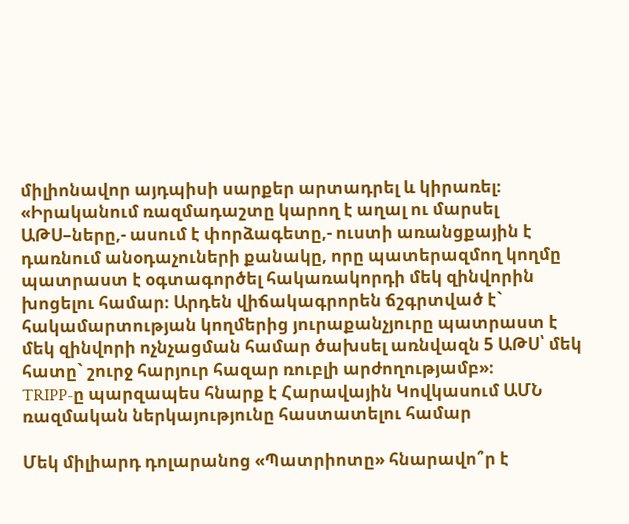միլիոնավոր այդպիսի սարքեր արտադրել և կիրառել։
«Իրականում ռազմադաշտը կարող է աղալ ու մարսել ԱԹՍ–ները,- ասում է փորձագետը,- ուստի առանցքային է դառնում անօդաչուների քանակը, որը պատերազմող կողմը պատրաստ է օգտագործել հակառակորդի մեկ զինվորին խոցելու համար։ Արդեն վիճակագրորեն ճշգրտված է` հակամարտության կողմերից յուրաքանչյուրը պատրաստ է մեկ զինվորի ոչնչացման համար ծախսել առնվազն 5 ԱԹՍ՝ մեկ հատը` շուրջ հարյուր հազար ռուբլի արժողությամբ»։
TRIPP-ը պարզապես հնարք է Հարավային Կովկասում ԱՄՆ ռազմական ներկայությունը հաստատելու համար

Մեկ միլիարդ դոլարանոց «Պատրիոտը» հնարավո՞ր է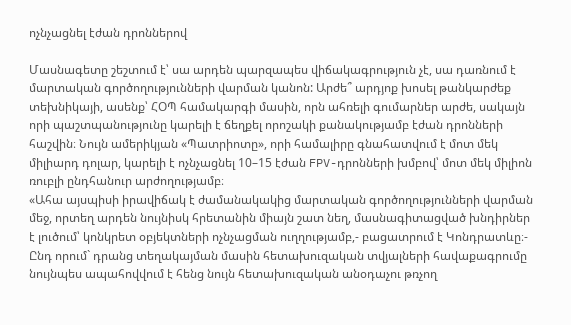ոչնչացնել էժան դրոններով

Մասնագետը շեշտում է՝ սա արդեն պարզապես վիճակագրություն չէ, սա դառնում է մարտական գործողությունների վարման կանոն: Արժե՞ արդյոք խոսել թանկարժեք տեխնիկայի, ասենք՝ ՀՕՊ համակարգի մասին, որն ահռելի գումարներ արժե, սակայն որի պաշտպանությունը կարելի է ճեղքել որոշակի քանակությամբ էժան դրոնների հաշվին։ Նույն ամերիկյան «Պատրիոտը», որի համալիրը գնահատվում է մոտ մեկ միլիարդ դոլար, կարելի է ոչնչացնել 10–15 էժան FPV-դրոնների խմբով՝ մոտ մեկ միլիոն ռուբլի ընդհանուր արժողությամբ։
«Ահա այսպիսի իրավիճակ է ժամանակակից մարտական գործողությունների վարման մեջ, որտեղ արդեն նույնիսկ հրետանին միայն շատ նեղ, մասնագիտացված խնդիրներ է լուծում՝ կոնկրետ օբյեկտների ոչնչացման ուղղությամբ,- բացատրում է Կոնդրատևը։- Ընդ որում` դրանց տեղակայման մասին հետախուզական տվյալների հավաքագրումը նույնպես ապահովվում է հենց նույն հետախուզական անօդաչու թռչող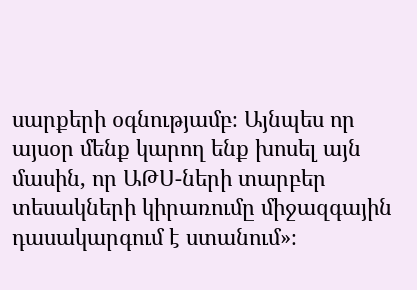սարքերի օգնությամբ։ Այնպես որ այսօր մենք կարող ենք խոսել այն մասին, որ ԱԹՍ-ների տարբեր տեսակների կիրառումը միջազգային դասակարգում է ստանում»։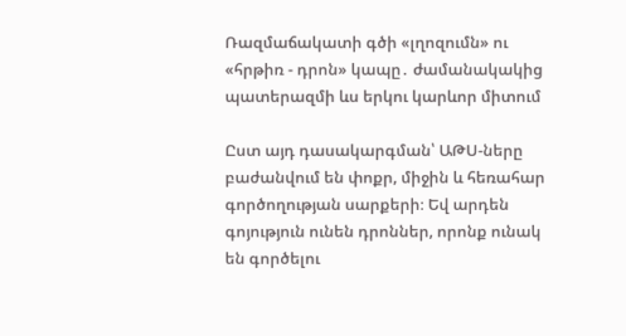Ռազմաճակատի գծի «լղոզումն» ու «հրթիռ - դրոն» կապը․ ժամանակակից պատերազմի ևս երկու կարևոր միտում

Ըստ այդ դասակարգման՝ ԱԹՍ-ները բաժանվում են փոքր, միջին և հեռահար գործողության սարքերի։ Եվ արդեն գոյություն ունեն դրոններ, որոնք ունակ են գործելու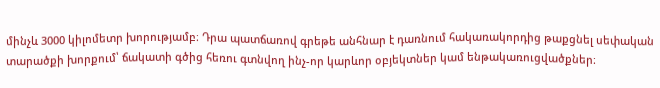մինչև 3000 կիլոմետր խորությամբ։ Դրա պատճառով գրեթե անհնար է դառնում հակառակորդից թաքցնել սեփական տարածքի խորքում՝ ճակատի գծից հեռու գտնվող ինչ-որ կարևոր օբյեկտներ կամ ենթակառուցվածքներ։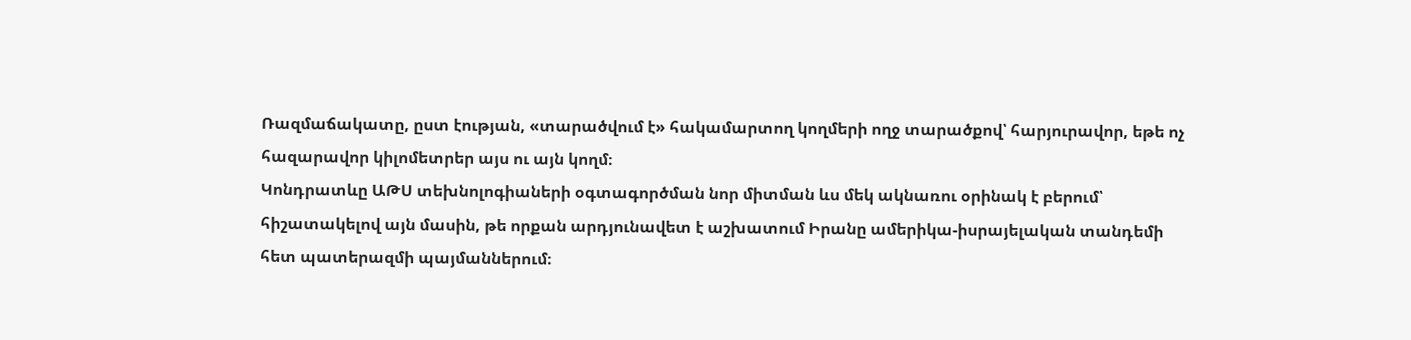Ռազմաճակատը, ըստ էության, «տարածվում է» հակամարտող կողմերի ողջ տարածքով՝ հարյուրավոր, եթե ոչ հազարավոր կիլոմետրեր այս ու այն կողմ։
Կոնդրատևը ԱԹՍ տեխնոլոգիաների օգտագործման նոր միտման ևս մեկ ակնառու օրինակ է բերում՝ հիշատակելով այն մասին, թե որքան արդյունավետ է աշխատում Իրանը ամերիկա-իսրայելական տանդեմի հետ պատերազմի պայմաններում։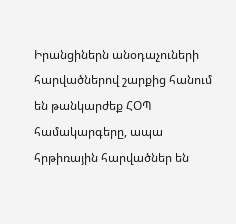Իրանցիներն անօդաչուների հարվածներով շարքից հանում են թանկարժեք ՀՕՊ համակարգերը, ապա հրթիռային հարվածներ են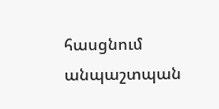հասցնում անպաշտպան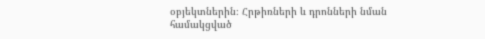օբյեկտներին։ Հրթիռների և դրոնների նման համակցված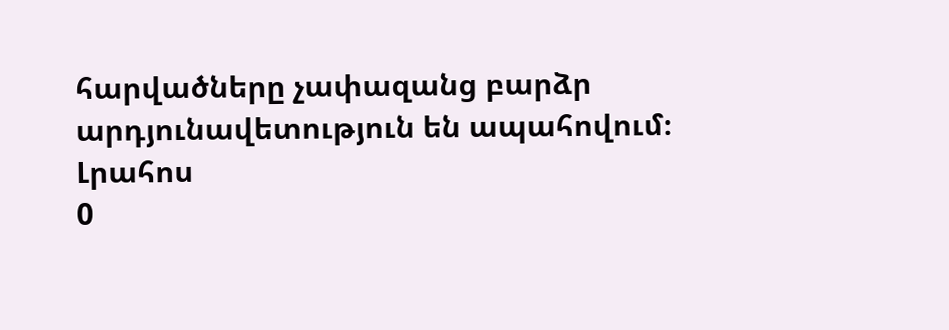հարվածները չափազանց բարձր արդյունավետություն են ապահովում։
Լրահոս
0